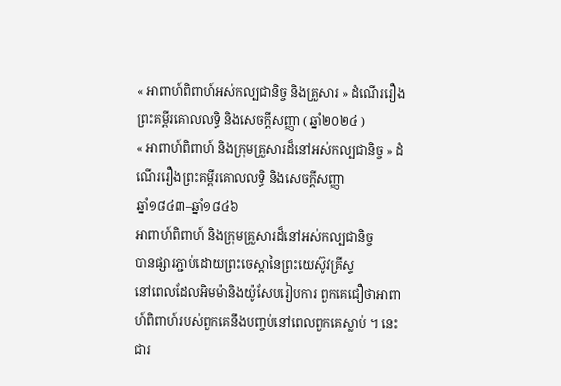« អាពាហ៍ពិពាហ៍អស់កល្បជានិច្ច និងគ្រួសារ » ដំណើររឿងព្រះគម្ពីរគោលលទ្ធិ និងសេចក្ដីសញ្ញា ( ឆ្នាំ២០២៤ )
« អាពាហ៍ពិពាហ៍ និងក្រុមគ្រួសារដ៏នៅអស់កល្បជានិច្ច » ដំណើររឿងព្រះគម្ពីរគោលលទ្ធិ និងសេចក្ដីសញ្ញា
ឆ្នាំ១៨៤៣–ឆ្នាំ១៨៤៦
អាពាហ៍ពិពាហ៍ និងក្រុមគ្រួសារដ៏នៅអស់កល្បជានិច្ច
បានផ្សារភ្ជាប់ដោយព្រះចេស្តានៃព្រះយេស៊ូវគ្រីស្ទ
នៅពេលដែលអិមម៉ានិងយ៉ូសែបរៀបការ ពួកគេជឿថាអាពាហ៍ពិពាហ៍របស់ពួកគេនឹងបញ្ចប់នៅពេលពួកគេស្លាប់ ។ នេះជារ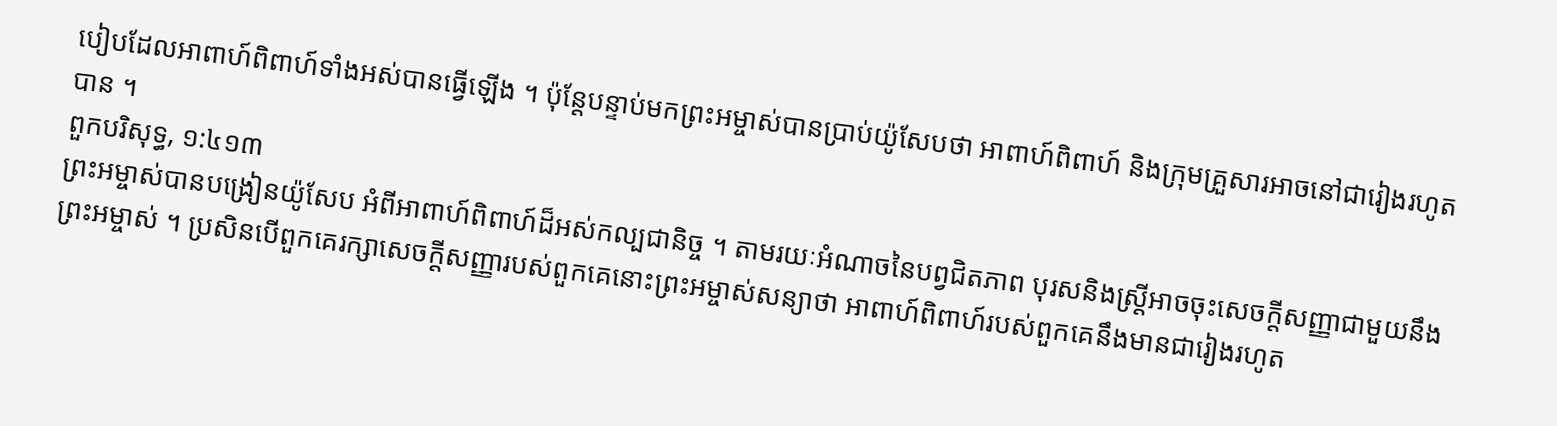បៀបដែលអាពាហ៍ពិពាហ៍ទាំងអស់បានធ្វើឡើង ។ ប៉ុន្តែបន្ទាប់មកព្រះអម្ចាស់បានប្រាប់យ៉ូសែបថា អាពាហ៍ពិពាហ៍ និងក្រុមគ្រួសារអាចនៅជារៀងរហូតបាន ។
ពួកបរិសុទ្ធ, ១:៤១៣
ព្រះអម្ចាស់បានបង្រៀនយ៉ូសែប អំពីអាពាហ៍ពិពាហ៍ដ៏អស់កល្បជានិច្ច ។ តាមរយៈអំណាចនៃបព្វជិតភាព បុរសនិងស្ត្រីអាចចុះសេចក្តីសញ្ញាជាមួយនឹងព្រះអម្ចាស់ ។ ប្រសិនបើពួកគេរក្សាសេចក្តីសញ្ញារបស់ពួកគេនោះព្រះអម្ចាស់សន្យាថា អាពាហ៍ពិពាហ៍របស់ពួកគេនឹងមានជារៀងរហូត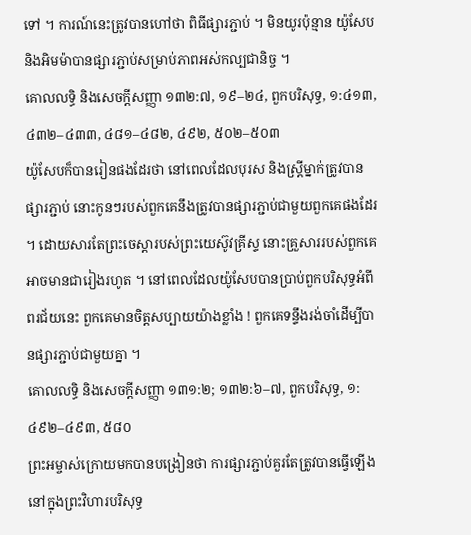ទៅ ។ ការណ៍នេះត្រូវបានហៅថា ពិធីផ្សារភ្ជាប់ ។ មិនយូរប៉ុន្មាន យ៉ូសែប និងអិមម៉ាបានផ្សារភ្ជាប់សម្រាប់ភាពអស់កល្បជានិច្ច ។
គោលលទ្ធិ និងសេចក្ដីសញ្ញា ១៣២:៧, ១៩–២៤, ពួកបរិសុទ្ធ, ១:៤១៣, ៤៣២–៤៣៣, ៤៨១–៤៨២, ៤៩២, ៥០២–៥០៣
យ៉ូសែបក៏បានរៀនផងដែរថា នៅពេលដែលបុរស និងស្ត្រីម្នាក់ត្រូវបានផ្សារភ្ជាប់ នោះកូនៗរបស់ពួកគេនឹងត្រូវបានផ្សារភ្ជាប់ជាមួយពួកគេផងដែរ ។ ដោយសារតែព្រះចេស្តារបស់ព្រះយេស៊ូវគ្រីស្ទ នោះគ្រួសាររបស់ពួកគេអាចមានជារៀងរហូត ។ នៅពេលដែលយ៉ូសែបបានប្រាប់ពួកបរិសុទ្ធអំពីពរជ័យនេះ ពួកគេមានចិត្តសប្បាយយ៉ាងខ្លាំង ! ពួកគេទន្ទឹងរង់ចាំដើម្បីបានផ្សារភ្ជាប់ជាមួយគ្នា ។
គោលលទ្ធិ និងសេចក្ដីសញ្ញា ១៣១:២; ១៣២:៦–៧, ពួកបរិសុទ្ធ, ១:៤៩២–៤៩៣, ៥៨០
ព្រះអម្ចាស់ក្រោយមកបានបង្រៀនថា ការផ្សារភ្ជាប់គួរតែត្រូវបានធ្វើឡើងនៅក្នុងព្រះវិហារបរិសុទ្ធ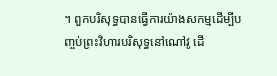។ ពួកបរិសុទ្ធបានធ្វើការយ៉ាងសកម្មដើម្បីបញ្ចប់ព្រះវិហារបរិសុទ្ធនៅណៅវូ ដើ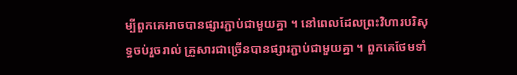ម្បីពួកគេអាចបានផ្សារភ្ជាប់ជាមួយគ្នា ។ នៅពេលដែលព្រះវិហារបរិសុទ្ធចប់រួចរាល់ គ្រួសារជាច្រើនបានផ្សារភ្ជាប់ជាមួយគ្នា ។ ពួកគេថែមទាំ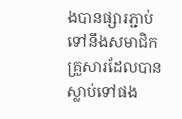ងបានផ្សារភ្ជាប់ទៅនឹងសមាជិកគ្រួសារដែលបានស្លាប់ទៅផង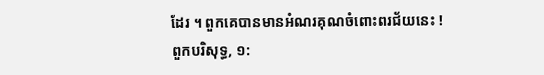ដែរ ។ ពួកគេបានមានអំណរគុណចំពោះពរជ័យនេះ !
ពួកបរិសុទ្ធ, ១: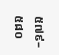៥៧៩–៥៨០